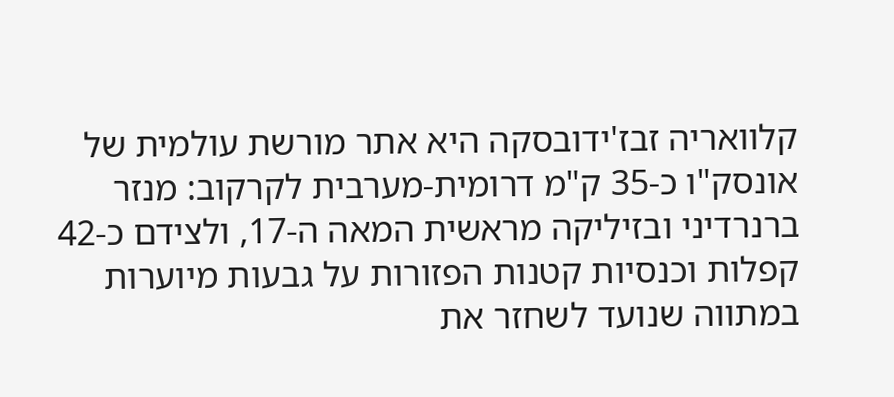קלוואריה זבז'ידובסקה היא אתר מורשת עולמית של אונסק"ו כ-35 ק"מ דרומית-מערבית לקרקוב: מנזר ברנרדיני ובזיליקה מראשית המאה ה-17, ולצידם כ-42 קפלות וכנסיות קטנות הפזורות על גבעות מיוערות במתווה שנועד לשחזר את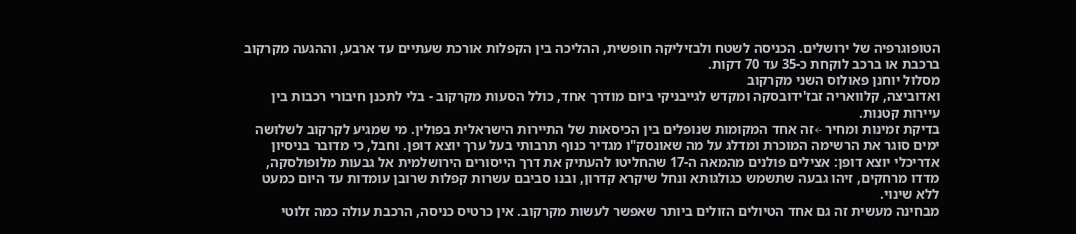הטופוגרפיה של ירושלים. הכניסה לשטח ולבזיליקה חופשית, ההליכה בין הקפלות אורכת שעתיים עד ארבע, וההגעה מקרקוב ברכבת או ברכב לוקחת כ-35 עד 70 דקות.
מסלול יוחנן פאולוס השני מקרקוב
ואדוביצה, קלוואריה זבז'ידובסקה ומקדש לגייבניקי ביום מודרך אחד, כולל הסעות מקרקוב - בלי לתכנן חיבורי רכבות בין עיירות קטנות.
בדיקת זמינות ומחיר ←זה אחד המקומות שנופלים בין הכיסאות של התיירות הישראלית בפולין. מי שמגיע לקרקוב לשלושה ימים סוגר את הרשימה המוכרת ומדלג על מה שאונסק"ו מגדיר כנוף תרבותי בעל ערך יוצא דופן. וחבל, כי מדובר בניסיון אדריכלי יוצא דופן: אצילים פולנים מהמאה ה-17 שהחליטו להעתיק את דרך הייסורים הירושלמית אל גבעות מלופולסקה, מדדו מרחקים, זיהו גבעה שתשמש כגולגותא ונחל שיקרא קדרון, ובנו סביבם עשרות קפלות שרובן עומדות עד היום כמעט ללא שינוי.
מבחינה מעשית זה גם אחד הטיולים הזולים ביותר שאפשר לעשות מקרקוב. אין כרטיס כניסה, הרכבת עולה כמה זלוטי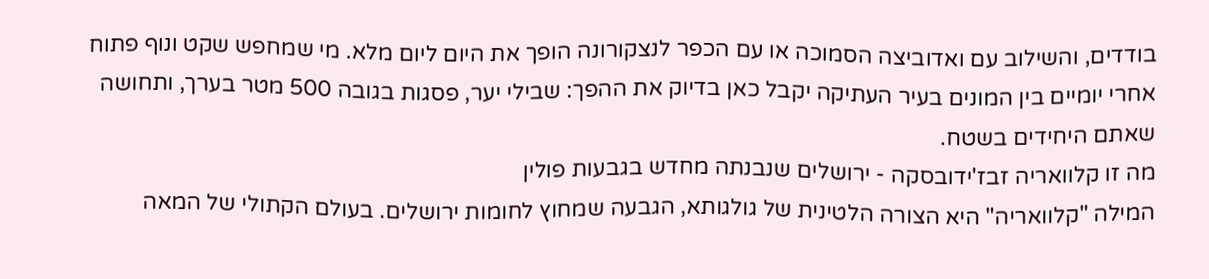בודדים, והשילוב עם ואדוביצה הסמוכה או עם הכפר לנצקורונה הופך את היום ליום מלא. מי שמחפש שקט ונוף פתוח אחרי יומיים בין המונים בעיר העתיקה יקבל כאן בדיוק את ההפך: שבילי יער, פסגות בגובה 500 מטר בערך, ותחושה שאתם היחידים בשטח.
מה זו קלוואריה זבז'ידובסקה - ירושלים שנבנתה מחדש בגבעות פולין
המילה "קלוואריה" היא הצורה הלטינית של גולגותא, הגבעה שמחוץ לחומות ירושלים. בעולם הקתולי של המאה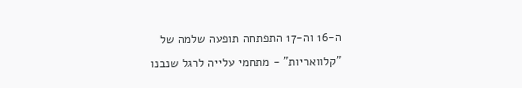ה-16 וה-17 התפתחה תופעה שלמה של "קלוואריות" - מתחמי עלייה לרגל שנבנו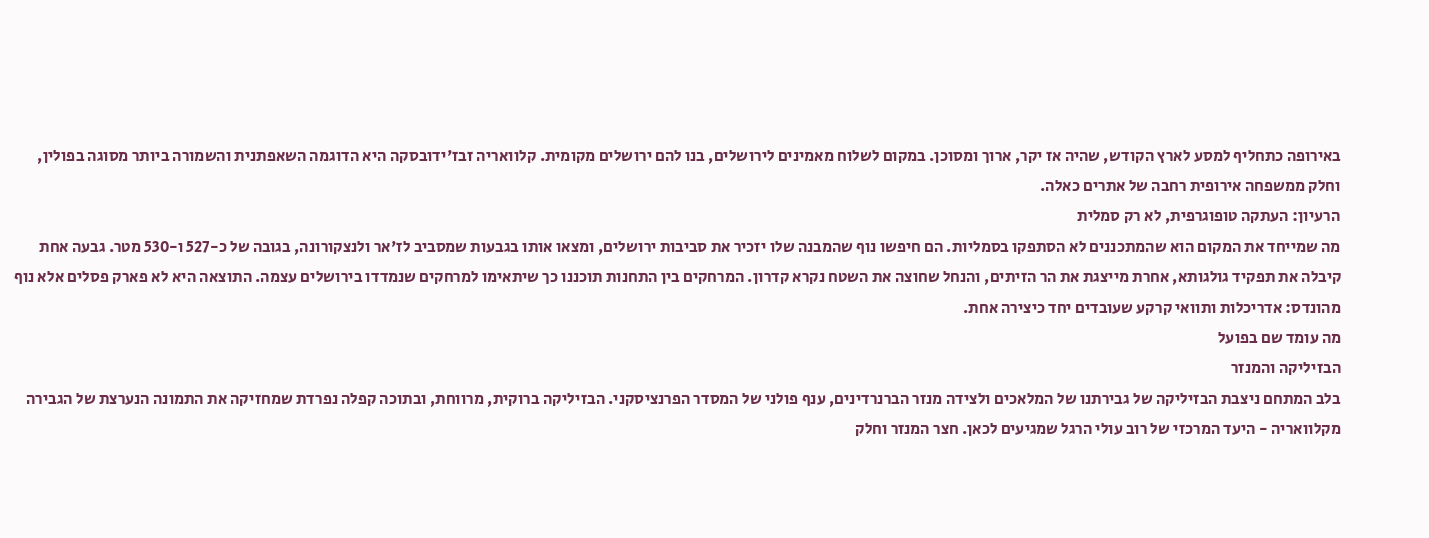באירופה כתחליף למסע לארץ הקודש, שהיה אז יקר, ארוך ומסוכן. במקום לשלוח מאמינים לירושלים, בנו להם ירושלים מקומית. קלוואריה זבז'ידובסקה היא הדוגמה השאפתנית והשמורה ביותר מסוגה בפולין, וחלק ממשפחה אירופית רחבה של אתרים כאלה.
הרעיון: העתקה טופוגרפית, לא רק סמלית
מה שמייחד את המקום הוא שהמתכננים לא הסתפקו בסמליות. הם חיפשו נוף שהמבנה שלו יזכיר את סביבות ירושלים, ומצאו אותו בגבעות שמסביב לז'אר ולנצקורונה, בגובה של כ-527 ו-530 מטר. גבעה אחת קיבלה את תפקיד גולגותא, אחרת מייצגת את הר הזיתים, והנחל שחוצה את השטח נקרא קדרון. המרחקים בין התחנות תוכננו כך שיתאימו למרחקים שנמדדו בירושלים עצמה. התוצאה היא לא פארק פסלים אלא נוף מהונדס: אדריכלות ותוואי קרקע שעובדים יחד כיצירה אחת.
מה עומד שם בפועל
הבזיליקה והמנזר
בלב המתחם ניצבת הבזיליקה של גבירתנו של המלאכים ולצידה מנזר הברנרדינים, ענף פולני של המסדר הפרנציסקני. הבזיליקה ברוקית, מרווחת, ובתוכה קפלה נפרדת שמחזיקה את התמונה הנערצת של הגבירה מקלוואריה - היעד המרכזי של רוב עולי הרגל שמגיעים לכאן. חצר המנזר וחלק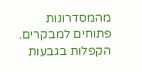מהמסדרונות פתוחים למבקרים.
הקפלות בגבעות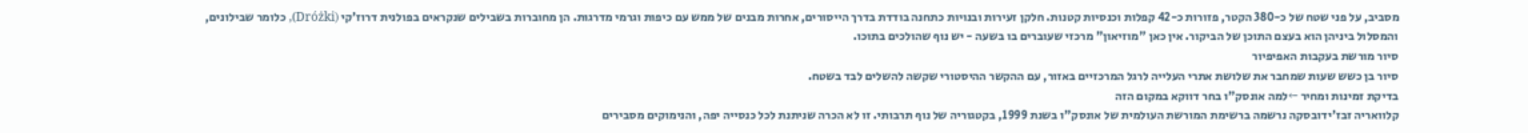מסביב, על פני שטח של כ-380 הקטר, פזורות כ-42 קפלות וכנסיות קטנות. חלקן זעירות ובנויות כתחנה בודדת בדרך הייסורים, אחרות מבנים של ממש עם כיפות וגרמי מדרגות. הן מחוברות בשבילים שנקראים בפולנית דרוז'קי (Dróżki), כלומר שבילונים, והמסלול ביניהן הוא בעצם התוכן של הביקור. אין כאן "מוזיאון" מרכזי שעוברים בו בשעה - יש נוף שהולכים בתוכו.
סיור מורשת בעקבות האפיפיור
סיור בן כשש שעות שמחבר את שלושת אתרי העלייה לרגל המרכזיים באזור, עם ההקשר ההיסטורי שקשה להשלים לבד בשטח.
בדיקת זמינות ומחיר ←למה אונסק"ו בחר דווקא במקום הזה
קלוואריה זבז'ידובסקה נרשמה ברשימת המורשת העולמית של אונסק"ו בשנת 1999, בקטגוריה של נוף תרבותי. זו לא הכרה שניתנת לכל כנסייה יפה, והנימוקים מסבירים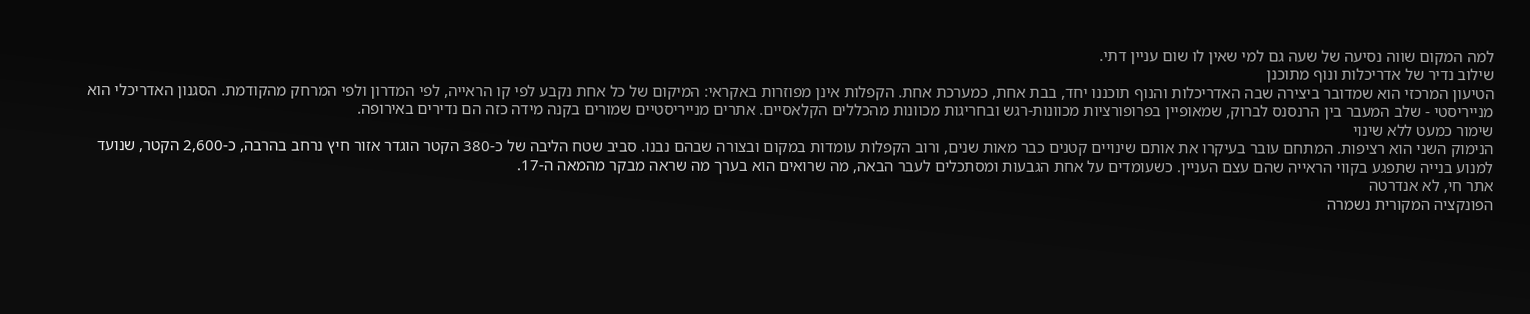למה המקום שווה נסיעה של שעה גם למי שאין לו שום עניין דתי.
שילוב נדיר של אדריכלות ונוף מתוכנן
הטיעון המרכזי הוא שמדובר ביצירה שבה האדריכלות והנוף תוכננו יחד, בבת אחת, כמערכת אחת. הקפלות אינן מפוזרות באקראי: המיקום של כל אחת נקבע לפי קו הראייה, לפי המדרון ולפי המרחק מהקודמת. הסגנון האדריכלי הוא מנייריסטי - שלב המעבר בין הרנסנס לברוק, שמאופיין בפרופורציות מכוונות-רגש ובחריגות מכוונות מהכללים הקלאסיים. אתרים מנייריסטיים שמורים בקנה מידה כזה הם נדירים באירופה.
שימור כמעט ללא שינוי
הנימוק השני הוא רציפות. המתחם עובר בעיקרו את אותם שינויים קטנים כבר מאות שנים, ורוב הקפלות עומדות במקום ובצורה שבהם נבנו. סביב שטח הליבה של כ-380 הקטר הוגדר אזור חיץ נרחב בהרבה, כ-2,600 הקטר, שנועד למנוע בנייה שתפגע בקווי הראייה שהם עצם העניין. כשעומדים על אחת הגבעות ומסתכלים לעבר הבאה, מה שרואים הוא בערך מה שראה מבקר מהמאה ה-17.
אתר חי, לא אנדרטה
הפונקציה המקורית נשמרה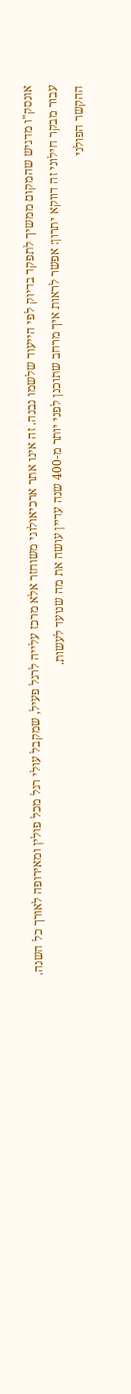אונסק"ו מדגיש שהמקום ממשיך לתפקד בדיוק לפי הייעוד שלשמו נבנה. זה אינו אתר ארכיאולוגי משוחזר אלא מרכז עלייה לרגל פעיל, שמקבל עולי רגל מכל פולין ומאירופה לאורך כל השנה. עבור מבקר חילוני זה דווקא יתרון: אפשר לראות איך מרחב שתוכנן לפני יותר מ-400 שנה עדיין עושה את מה שנועד לעשות.
ההקשר הפולני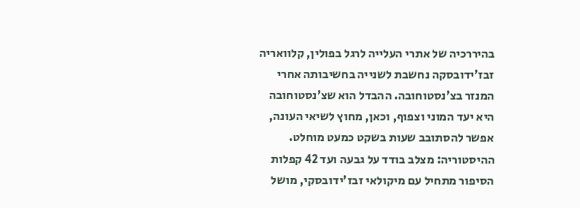בהיררכיה של אתרי העלייה לרגל בפולין, קלוואריה זבז'ידובסקה נחשבת לשנייה בחשיבותה אחרי המנזר בצ'נסטוחובה. ההבדל הוא שצ'נסטוחובה היא יעד המוני וצפוף, וכאן, מחוץ לשיאי העונה, אפשר להסתובב שעות בשקט כמעט מוחלט.
ההיסטוריה: מצלב בודד על גבעה ועד 42 קפלות
הסיפור מתחיל עם מיקולאי זבז'ידובסקי, מושל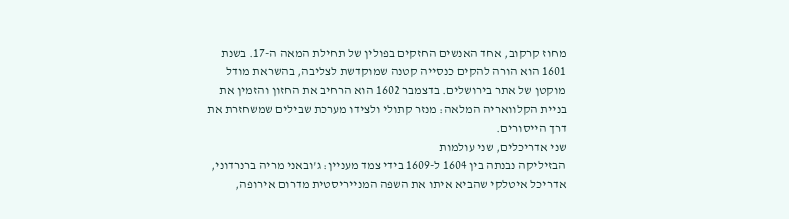מחוז קרקוב, אחד האנשים החזקים בפולין של תחילת המאה ה-17. בשנת 1601 הוא הורה להקים כנסייה קטנה שמוקדשת לצליבה, בהשראת מודל מוקטן של אתר בירושלים. בדצמבר 1602 הוא הרחיב את החזון והזמין את בניית הקלוואריה המלאה: מנזר קתולי ולצידו מערכת שבילים שמשחזרת את דרך הייסורים.
שני אדריכלים, שני עולמות
הבזיליקה נבנתה בין 1604 ל-1609 בידי צמד מעניין: ג'ובאני מריה ברנרדוני, אדריכל איטלקי שהביא איתו את השפה המנייריסטית מדרום אירופה,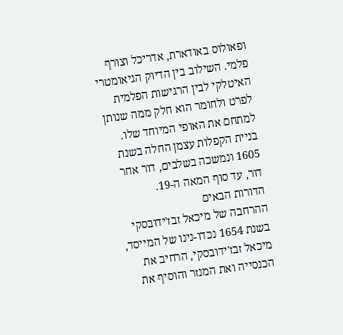ופאולוס באודארת, אדריכל וצורף פלמי. השילוב בין הדיוק הגיאומטרי האיטלקי לבין הרגישות הפלמית לפרט ולחומר הוא חלק ממה שנותן למתחם את האופי המיוחד שלו. בניית הקפלות עצמן החלה בשנת 1605 ונמשכה בשלבים, דור אחר דור, עד סוף המאה ה-19.
הדורות הבאים
ההרחבה של מיכאל זבז'ידובסקי
בשנת 1654 נכדו-נינו של המייסד, מיכאל זבז'ידובסקי, הרחיב את הכנסייה ואת המנזר והוסיף את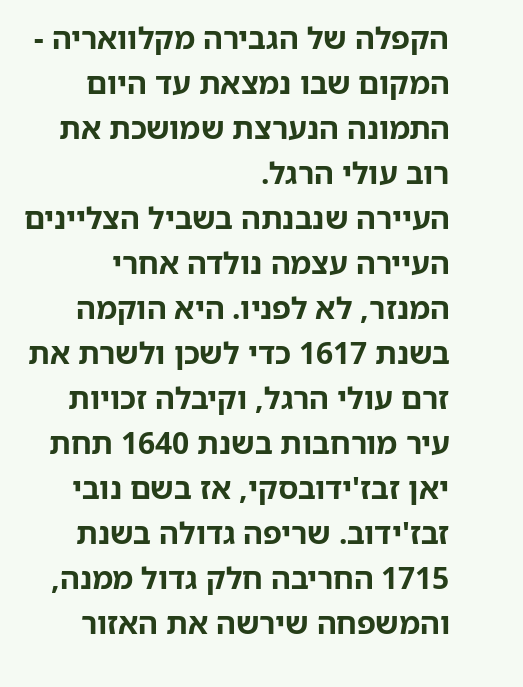הקפלה של הגבירה מקלוואריה - המקום שבו נמצאת עד היום התמונה הנערצת שמושכת את רוב עולי הרגל.
העיירה שנבנתה בשביל הצליינים
העיירה עצמה נולדה אחרי המנזר, לא לפניו. היא הוקמה בשנת 1617 כדי לשכן ולשרת את זרם עולי הרגל, וקיבלה זכויות עיר מורחבות בשנת 1640 תחת יאן זבז'ידובסקי, אז בשם נובי זבז'ידוב. שריפה גדולה בשנת 1715 החריבה חלק גדול ממנה, והמשפחה שירשה את האזור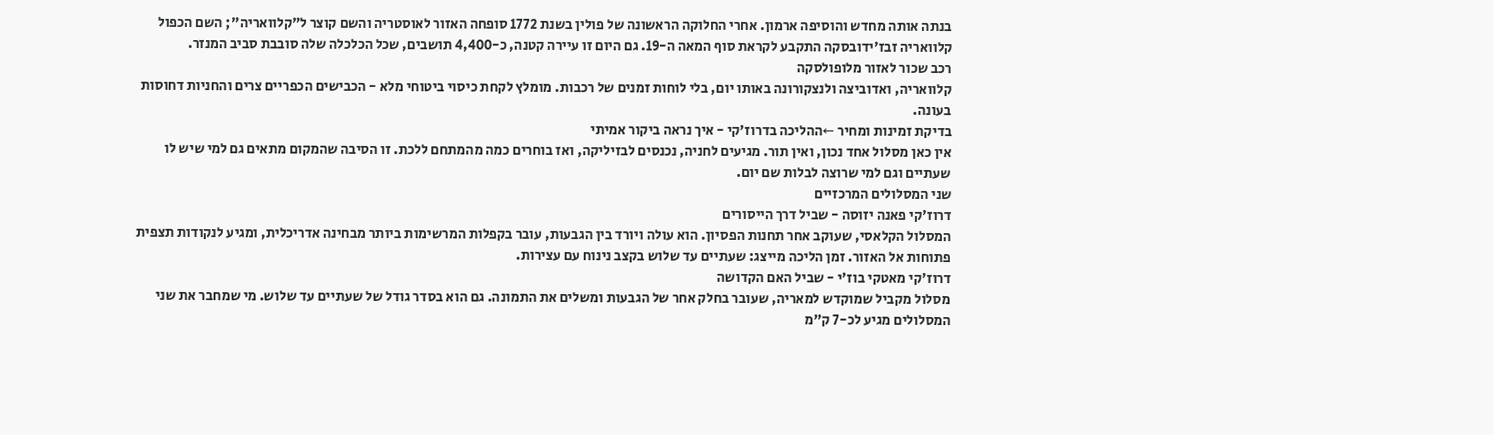בנתה אותה מחדש והוסיפה ארמון. אחרי החלוקה הראשונה של פולין בשנת 1772 סופחה האזור לאוסטריה והשם קוצר ל"קלוואריה"; השם הכפול קלוואריה זבז'ידובסקה התקבע לקראת סוף המאה ה-19. גם היום זו עיירה קטנה, כ-4,400 תושבים, שכל הכלכלה שלה סובבת סביב המנזר.
רכב שכור לאזור מלופולסקה
קלוואריה, ואדוביצה ולנצקורונה באותו יום, בלי לוחות זמנים של רכבות. מומלץ לקחת כיסוי ביטוחי מלא - הכבישים הכפריים צרים והחניות דחוסות בעונה.
בדיקת זמינות ומחיר ←ההליכה בדרוז'קי - איך נראה ביקור אמיתי
אין כאן מסלול אחד נכון, ואין תור. מגיעים לחניה, נכנסים לבזיליקה, ואז בוחרים כמה מהמתחם ללכת. זו הסיבה שהמקום מתאים גם למי שיש לו שעתיים וגם למי שרוצה לבלות שם יום.
שני המסלולים המרכזיים
דרוז'קי פאנה יזוסה - שביל דרך הייסורים
המסלול הקלאסי, שעוקב אחר תחנות הפסיון. הוא עולה ויורד בין הגבעות, עובר בקפלות המרשימות ביותר מבחינה אדריכלית, ומגיע לנקודות תצפית פתוחות אל האזור. זמן הליכה מייצג: שעתיים עד שלוש בקצב נינוח עם עצירות.
דרוז'קי מאטקי בוז'י - שביל האם הקדושה
מסלול מקביל שמוקדש למאריה, שעובר בחלק אחר של הגבעות ומשלים את התמונה. גם הוא בסדר גודל של שעתיים עד שלוש. מי שמחבר את שני המסלולים מגיע לכ-7 ק"מ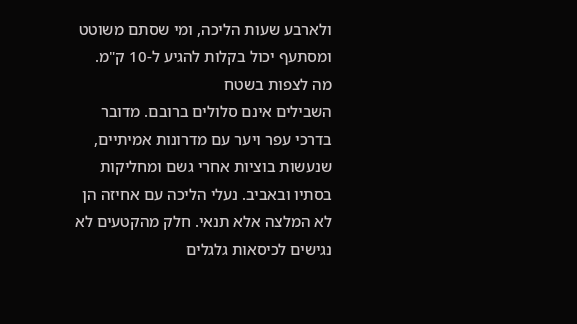ולארבע שעות הליכה, ומי שסתם משוטט ומסתעף יכול בקלות להגיע ל-10 ק"מ.
מה לצפות בשטח
השבילים אינם סלולים ברובם. מדובר בדרכי עפר ויער עם מדרונות אמיתיים, שנעשות בוציות אחרי גשם ומחליקות בסתיו ובאביב. נעלי הליכה עם אחיזה הן לא המלצה אלא תנאי. חלק מהקטעים לא נגישים לכיסאות גלגלים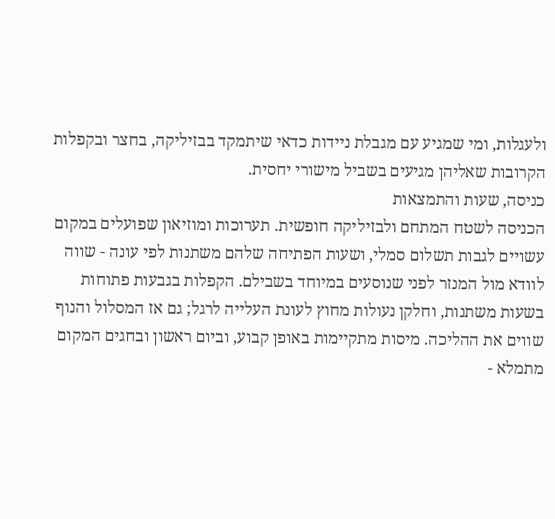ולעגלות, ומי שמגיע עם מגבלת ניידות כדאי שיתמקד בבזיליקה, בחצר ובקפלות הקרובות שאליהן מגיעים בשביל מישורי יחסית.
כניסה, שעות והתמצאות
הכניסה לשטח המתחם ולבזיליקה חופשית. תערוכות ומוזיאון שפועלים במקום עשויים לגבות תשלום סמלי, ושעות הפתיחה שלהם משתנות לפי עונה - שווה לוודא מול המנזר לפני שנוסעים במיוחד בשבילם. הקפלות בגבעות פתוחות בשעות משתנות, וחלקן נעולות מחוץ לעונת העלייה לרגל; גם אז המסלול והנוף שווים את ההליכה. מיסות מתקיימות באופן קבוע, וביום ראשון ובחגים המקום מתמלא -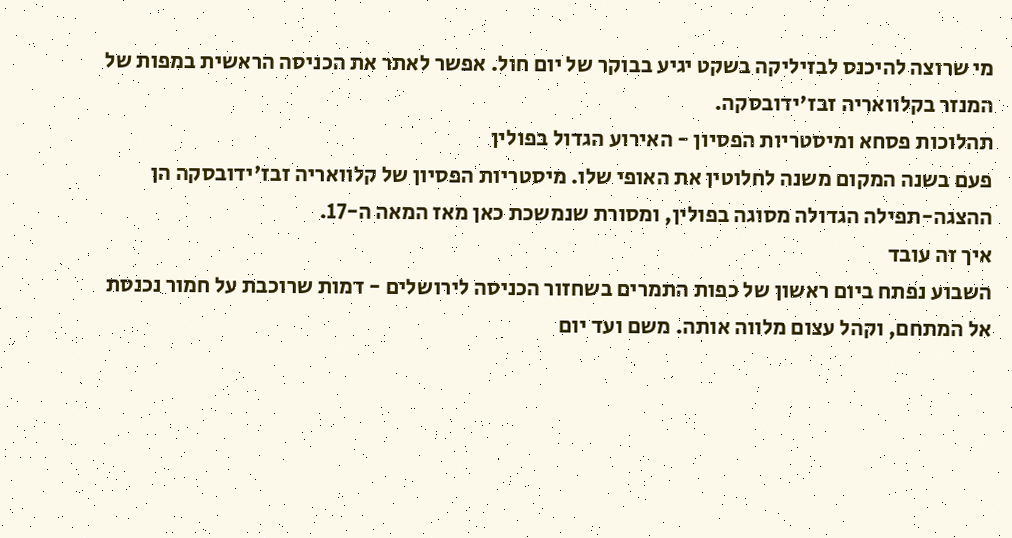מי שרוצה להיכנס לבזיליקה בשקט יגיע בבוקר של יום חול. אפשר לאתר את הכניסה הראשית במפות של המנזר בקלוואריה זבז'ידובסקה.
תהלוכות פסחא ומיסטריות הפסיון - האירוע הגדול בפולין
פעם בשנה המקום משנה לחלוטין את האופי שלו. מיסטריות הפסיון של קלוואריה זבז'ידובסקה הן ההצגה-תפילה הגדולה מסוגה בפולין, ומסורת שנמשכת כאן מאז המאה ה-17.
איך זה עובד
השבוע נפתח ביום ראשון של כפות התמרים בשחזור הכניסה לירושלים - דמות שרוכבת על חמור נכנסת אל המתחם, וקהל עצום מלווה אותה. משם ועד יום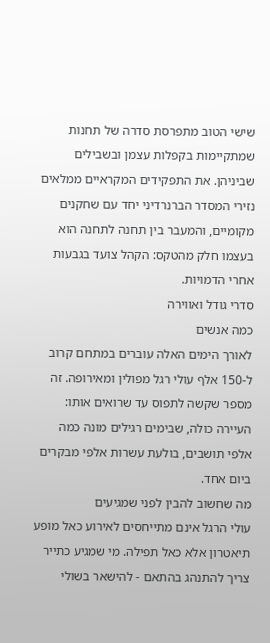שישי הטוב מתפרסת סדרה של תחנות שמתקיימות בקפלות עצמן ובשבילים שביניהן. את התפקידים המקראיים ממלאים נזירי המסדר הברנרדיני יחד עם שחקנים מקומיים, והמעבר בין תחנה לתחנה הוא בעצמו חלק מהטקס: הקהל צועד בגבעות אחרי הדמויות.
סדרי גודל ואווירה
כמה אנשים
לאורך הימים האלה עוברים במתחם קרוב ל-150 אלף עולי רגל מפולין ומאירופה. זה מספר שקשה לתפוס עד שרואים אותו: העיירה כולה, שבימים רגילים מונה כמה אלפי תושבים, בולעת עשרות אלפי מבקרים ביום אחד.
מה שחשוב להבין לפני שמגיעים
עולי הרגל אינם מתייחסים לאירוע כאל מופע תיאטרון אלא כאל תפילה. מי שמגיע כתייר צריך להתנהג בהתאם - להישאר בשולי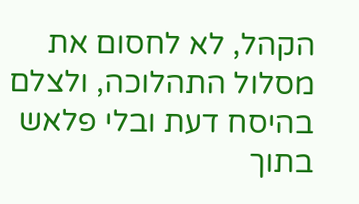הקהל, לא לחסום את מסלול התהלוכה, ולצלם בהיסח דעת ובלי פלאש בתוך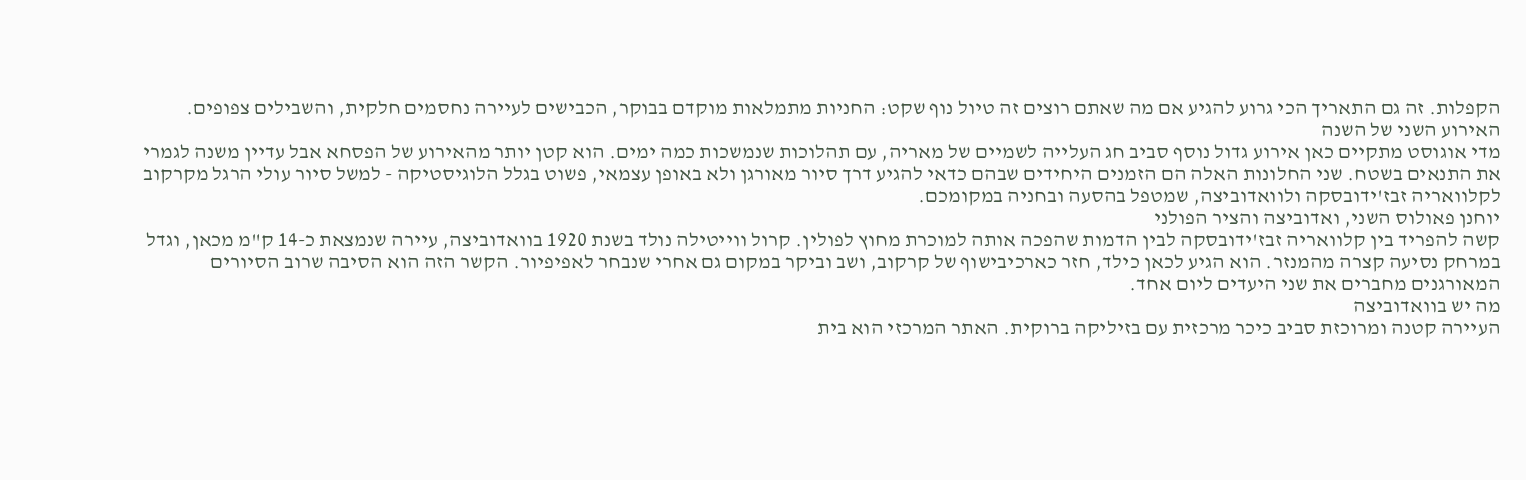הקפלות. זה גם התאריך הכי גרוע להגיע אם מה שאתם רוצים זה טיול נוף שקט: החניות מתמלאות מוקדם בבוקר, הכבישים לעיירה נחסמים חלקית, והשבילים צפופים.
האירוע השני של השנה
מדי אוגוסט מתקיים כאן אירוע גדול נוסף סביב חג העלייה לשמיים של מאריה, עם תהלוכות שנמשכות כמה ימים. הוא קטן יותר מהאירוע של הפסחא אבל עדיין משנה לגמרי את התנאים בשטח. שני החלונות האלה הם הזמנים היחידים שבהם כדאי להגיע דרך סיור מאורגן ולא באופן עצמאי, פשוט בגלל הלוגיסטיקה - למשל סיור עולי הרגל מקרקוב לקלוואריה זבז'ידובסקה ולוואדוביצה, שמטפל בהסעה ובחניה במקומכם.
יוחנן פאולוס השני, ואדוביצה והציר הפולני
קשה להפריד בין קלוואריה זבז'ידובסקה לבין הדמות שהפכה אותה למוכרת מחוץ לפולין. קרול ווייטילה נולד בשנת 1920 בוואדוביצה, עיירה שנמצאת כ-14 ק"מ מכאן, וגדל במרחק נסיעה קצרה מהמנזר. הוא הגיע לכאן כילד, חזר כארכיבישוף של קרקוב, ושב וביקר במקום גם אחרי שנבחר לאפיפיור. הקשר הזה הוא הסיבה שרוב הסיורים המאורגנים מחברים את שני היעדים ליום אחד.
מה יש בוואדוביצה
העיירה קטנה ומרוכזת סביב כיכר מרכזית עם בזיליקה ברוקית. האתר המרכזי הוא בית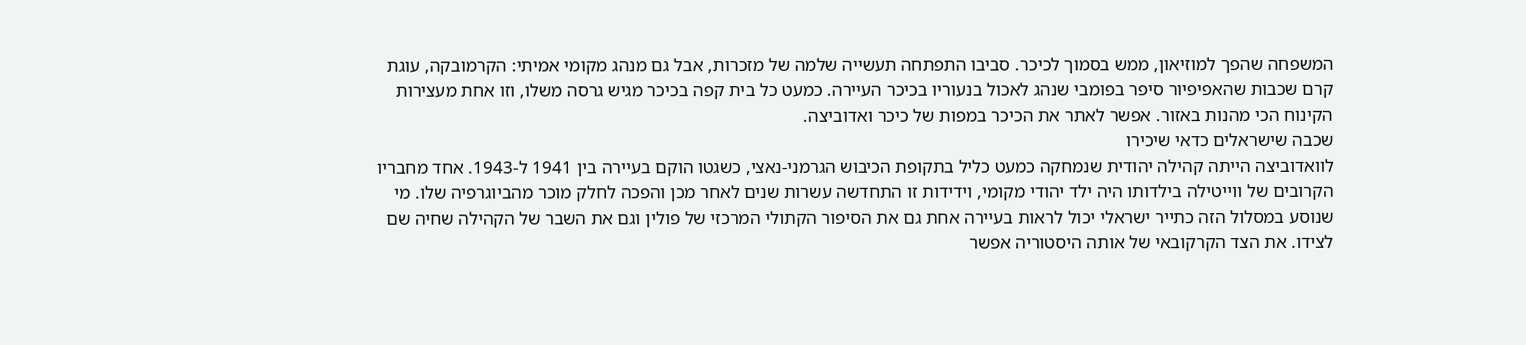המשפחה שהפך למוזיאון, ממש בסמוך לכיכר. סביבו התפתחה תעשייה שלמה של מזכרות, אבל גם מנהג מקומי אמיתי: הקרמובקה, עוגת קרם שכבות שהאפיפיור סיפר בפומבי שנהג לאכול בנעוריו בכיכר העיירה. כמעט כל בית קפה בכיכר מגיש גרסה משלו, וזו אחת מעצירות הקינוח הכי מהנות באזור. אפשר לאתר את הכיכר במפות של כיכר ואדוביצה.
שכבה שישראלים כדאי שיכירו
לוואדוביצה הייתה קהילה יהודית שנמחקה כמעט כליל בתקופת הכיבוש הגרמני-נאצי, כשגטו הוקם בעיירה בין 1941 ל-1943. אחד מחבריו הקרובים של ווייטילה בילדותו היה ילד יהודי מקומי, וידידות זו התחדשה עשרות שנים לאחר מכן והפכה לחלק מוכר מהביוגרפיה שלו. מי שנוסע במסלול הזה כתייר ישראלי יכול לראות בעיירה אחת גם את הסיפור הקתולי המרכזי של פולין וגם את השבר של הקהילה שחיה שם לצידו. את הצד הקרקובאי של אותה היסטוריה אפשר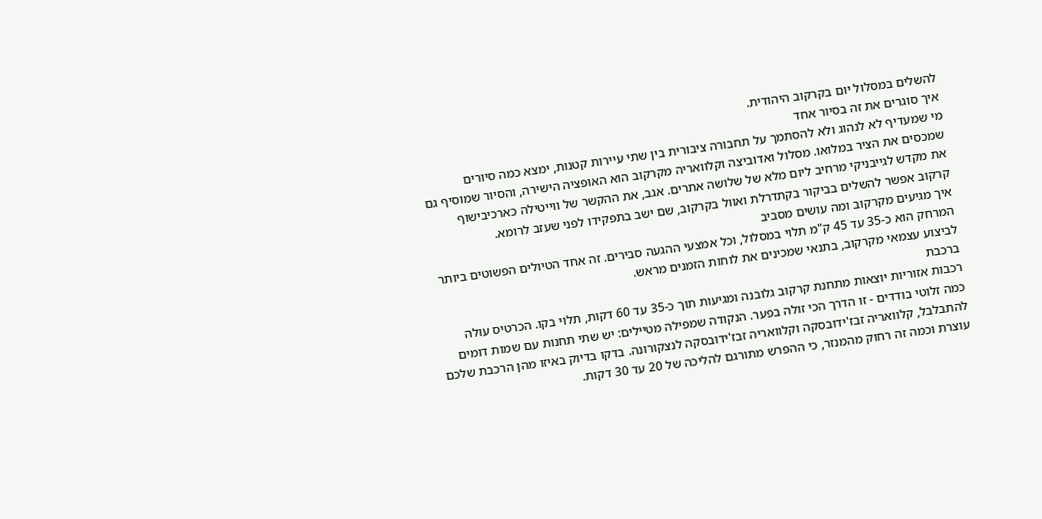להשלים במסלול יום בקרקוב היהודית.
איך סוגרים את זה בסיור אחד
מי שמעדיף לא לנהוג ולא להסתמך על תחבורה ציבורית בין שתי עיירות קטנות, ימצא כמה סיורים שמכסים את הציר במלואו. מסלול ואדוביצה וקלוואריה מקרקוב הוא האופציה הישירה, והסיור שמוסיף גם את מקדש לגייבניקי מרחיב ליום מלא של שלושה אתרים. אגב, את ההקשר של ווייטילה כארכיבישוף קרקוב אפשר להשלים בביקור בקתדרלת ואוול בקרקוב, שם ישב בתפקידו לפני שעזב לרומא.
איך מגיעים מקרקוב ומה עושים מסביב
המרחק הוא כ-35 עד 45 ק"מ תלוי במסלול, וכל אמצעי ההגעה סבירים. זה אחד הטיולים הפשוטים ביותר לביצוע עצמאי מקרקוב, בתנאי שמכינים את לוחות הזמנים מראש.
ברכבת
רכבות אזוריות יוצאות מתחנת קרקוב גלובנה ומגיעות תוך כ-35 עד 60 דקות, תלוי בקו. הכרטיס עולה כמה זלוטי בודדים - זו הדרך הכי זולה בפער. הנקודה שמפילה מטיילים: יש שתי תחנות עם שמות דומים להתבלבל, קלוואריה זבז'ידובסקה וקלוואריה זבז'ידובסקה לנצקורונה. בדקו בדיוק באיזו מהן הרכבת שלכם עוצרת וכמה זה רחוק מהמנזר, כי ההפרש מתורגם להליכה של 20 עד 30 דקות.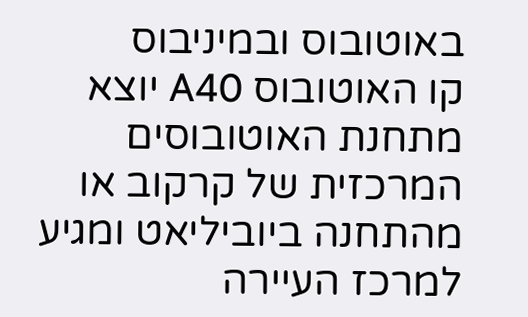באוטובוס ובמיניבוס
קו האוטובוס A40 יוצא מתחנת האוטובוסים המרכזית של קרקוב או מהתחנה ביוביליאט ומגיע למרכז העיירה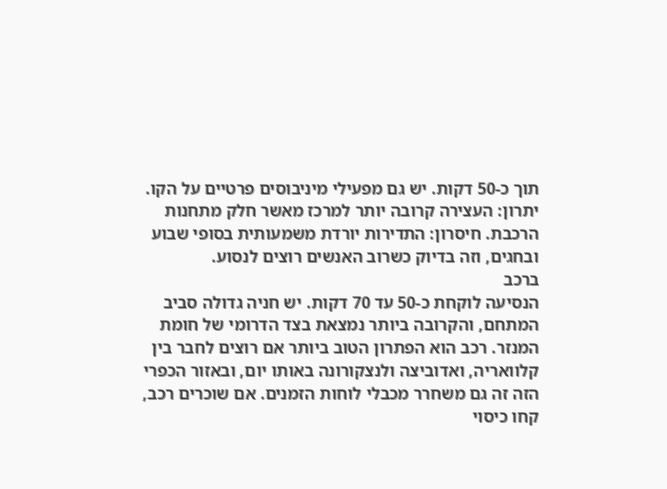תוך כ-50 דקות. יש גם מפעילי מיניבוסים פרטיים על הקו. יתרון: העצירה קרובה יותר למרכז מאשר חלק מתחנות הרכבת. חיסרון: התדירות יורדת משמעותית בסופי שבוע ובחגים, וזה בדיוק כשרוב האנשים רוצים לנסוע.
ברכב
הנסיעה לוקחת כ-50 עד 70 דקות. יש חניה גדולה סביב המתחם, והקרובה ביותר נמצאת בצד הדרומי של חומת המנזר. רכב הוא הפתרון הטוב ביותר אם רוצים לחבר בין קלוואריה, ואדוביצה ולנצקורונה באותו יום, ובאזור הכפרי הזה זה גם משחרר מכבלי לוחות הזמנים. אם שוכרים רכב, קחו כיסוי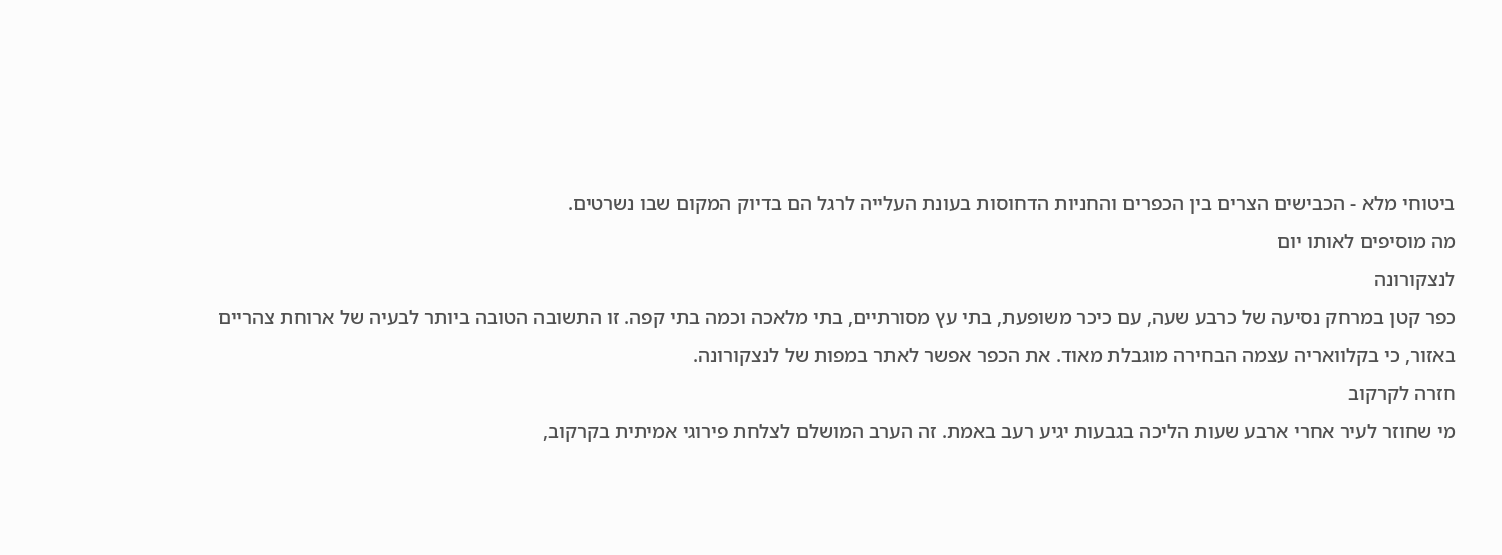ביטוחי מלא - הכבישים הצרים בין הכפרים והחניות הדחוסות בעונת העלייה לרגל הם בדיוק המקום שבו נשרטים.
מה מוסיפים לאותו יום
לנצקורונה
כפר קטן במרחק נסיעה של כרבע שעה, עם כיכר משופעת, בתי עץ מסורתיים, בתי מלאכה וכמה בתי קפה. זו התשובה הטובה ביותר לבעיה של ארוחת צהריים באזור, כי בקלוואריה עצמה הבחירה מוגבלת מאוד. את הכפר אפשר לאתר במפות של לנצקורונה.
חזרה לקרקוב
מי שחוזר לעיר אחרי ארבע שעות הליכה בגבעות יגיע רעב באמת. זה הערב המושלם לצלחת פירוגי אמיתית בקרקוב,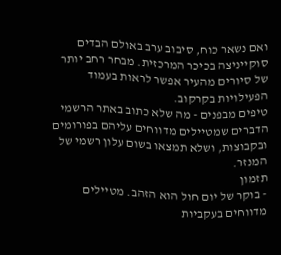ואם נשאר כוח, סיבוב ערב באולם הבדים סוקייניצה בכיכר המרכזית. מבחר רחב יותר של סיורים מהעיר אפשר לראות בעמוד הפעילויות בקרקוב.
טיפים מבפנים - מה שלא כתוב באתר הרשמי
הדברים שמטיילים מדווחים עליהם בפורומים ובקבוצות, ושלא תמצאו בשום עלון רשמי של המנזר.
תזמון
- בוקר של יום חול הוא הזהב. מטיילים מדווחים בעקביות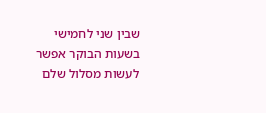שבין שני לחמישי בשעות הבוקר אפשר לעשות מסלול שלם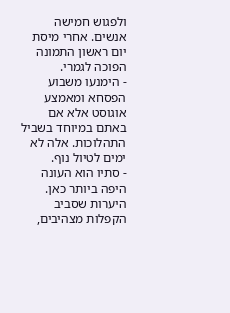ולפגוש חמישה אנשים. אחרי מיסת יום ראשון התמונה הפוכה לגמרי.
- הימנעו משבוע הפסחא ומאמצע אוגוסט אלא אם באתם במיוחד בשביל התהלוכות. אלה לא ימים לטיול נוף.
- סתיו הוא העונה היפה ביותר כאן. היערות שסביב הקפלות מצהיבים,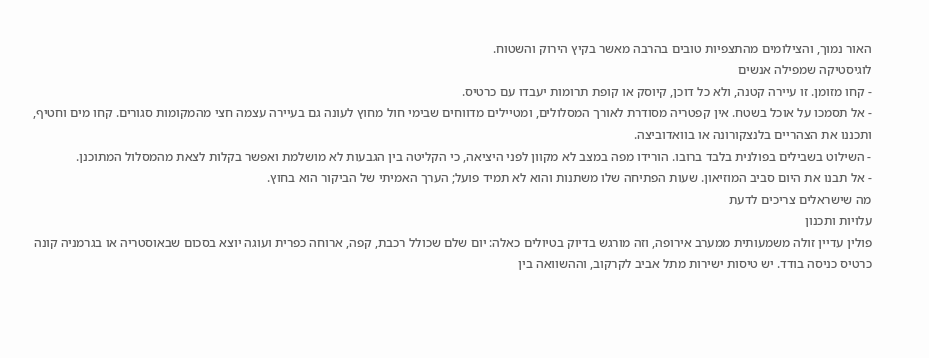האור נמוך, והצילומים מהתצפיות טובים בהרבה מאשר בקיץ הירוק והשטוח.
לוגיסטיקה שמפילה אנשים
- קחו מזומן. זו עיירה קטנה, ולא כל דוכן, קיוסק או קופת תרומות יעבדו עם כרטיס.
- אל תסמכו על אוכל בשטח. אין קפטריה מסודרת לאורך המסלולים, ומטיילים מדווחים שבימי חול מחוץ לעונה גם בעיירה עצמה חצי מהמקומות סגורים. קחו מים וחטיף, ותכננו את הצהריים בלנצקורונה או בוואדוביצה.
- השילוט בשבילים בפולנית בלבד ברובו. הורידו מפה במצב לא מקוון לפני היציאה, כי הקליטה בין הגבעות לא מושלמת ואפשר בקלות לצאת מהמסלול המתוכנן.
- אל תבנו את היום סביב המוזיאון. שעות הפתיחה שלו משתנות והוא לא תמיד פועל; הערך האמיתי של הביקור הוא בחוץ.
מה שישראלים צריכים לדעת
עלויות ותכנון
פולין עדיין זולה משמעותית ממערב אירופה, וזה מורגש בדיוק בטיולים כאלה: יום שלם שכולל רכבת, קפה, ארוחה כפרית ועוגה יוצא בסכום שבאוסטריה או בגרמניה קונה כרטיס כניסה בודד. יש טיסות ישירות מתל אביב לקרקוב, וההשוואה בין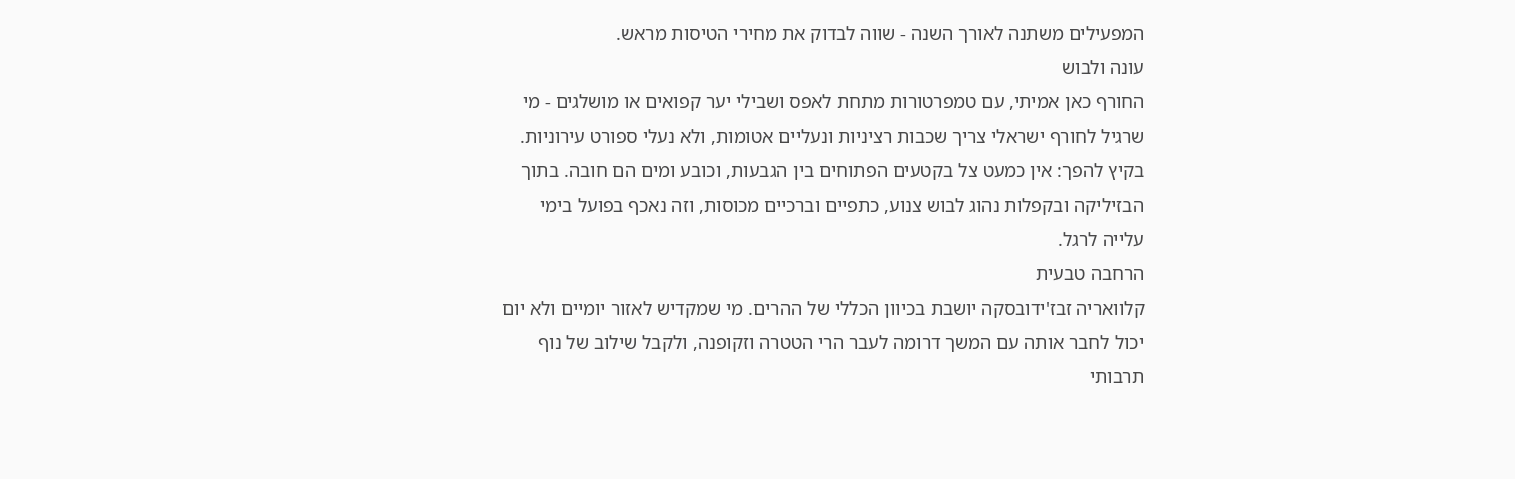המפעילים משתנה לאורך השנה - שווה לבדוק את מחירי הטיסות מראש.
עונה ולבוש
החורף כאן אמיתי, עם טמפרטורות מתחת לאפס ושבילי יער קפואים או מושלגים - מי שרגיל לחורף ישראלי צריך שכבות רציניות ונעליים אטומות, ולא נעלי ספורט עירוניות. בקיץ להפך: אין כמעט צל בקטעים הפתוחים בין הגבעות, וכובע ומים הם חובה. בתוך הבזיליקה ובקפלות נהוג לבוש צנוע, כתפיים וברכיים מכוסות, וזה נאכף בפועל בימי עלייה לרגל.
הרחבה טבעית
קלוואריה זבז'ידובסקה יושבת בכיוון הכללי של ההרים. מי שמקדיש לאזור יומיים ולא יום יכול לחבר אותה עם המשך דרומה לעבר הרי הטטרה וזקופנה, ולקבל שילוב של נוף תרבותי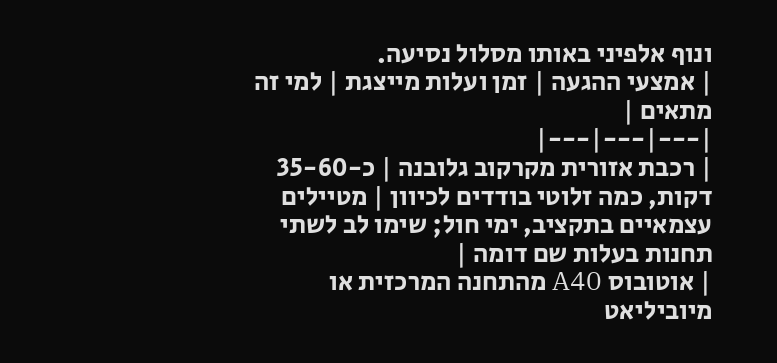ונוף אלפיני באותו מסלול נסיעה.
| אמצעי ההגעה | זמן ועלות מייצגת | למי זה מתאים |
|---|---|---|
| רכבת אזורית מקרקוב גלובנה | כ-35-60 דקות, כמה זלוטי בודדים לכיוון | מטיילים עצמאיים בתקציב, ימי חול; שימו לב לשתי תחנות בעלות שם דומה |
| אוטובוס A40 מהתחנה המרכזית או מיוביליאט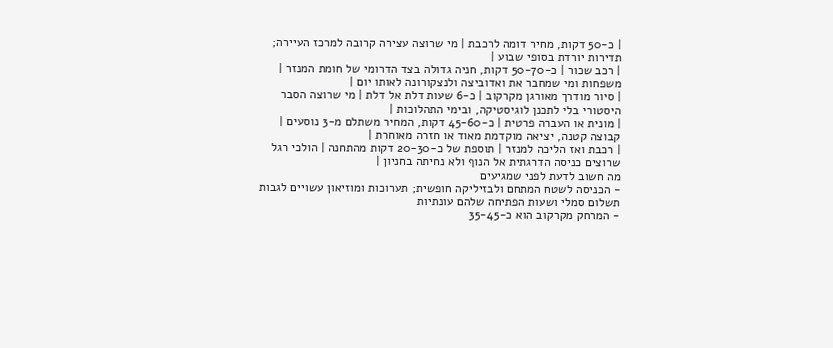| כ-50 דקות, מחיר דומה לרכבת | מי שרוצה עצירה קרובה למרכז העיירה; תדירות יורדת בסופי שבוע |
| רכב שכור | כ-50-70 דקות, חניה גדולה בצד הדרומי של חומת המנזר | משפחות ומי שמחבר את ואדוביצה ולנצקורונה לאותו יום |
| סיור מודרך מאורגן מקרקוב | כ-6 שעות דלת אל דלת | מי שרוצה הסבר היסטורי בלי לתכנן לוגיסטיקה, ובימי התהלוכות |
| מונית או העברה פרטית | כ-45-60 דקות, המחיר משתלם מ-3 נוסעים | קבוצה קטנה, יציאה מוקדמת מאוד או חזרה מאוחרת |
| רכבת ואז הליכה למנזר | תוספת של כ-20-30 דקות מהתחנה | הולכי רגל שרוצים כניסה הדרגתית אל הנוף ולא נחיתה בחניון |
מה חשוב לדעת לפני שמגיעים
- הכניסה לשטח המתחם ולבזיליקה חופשית; תערוכות ומוזיאון עשויים לגבות תשלום סמלי ושעות הפתיחה שלהם עונתיות
- המרחק מקרקוב הוא כ-35-45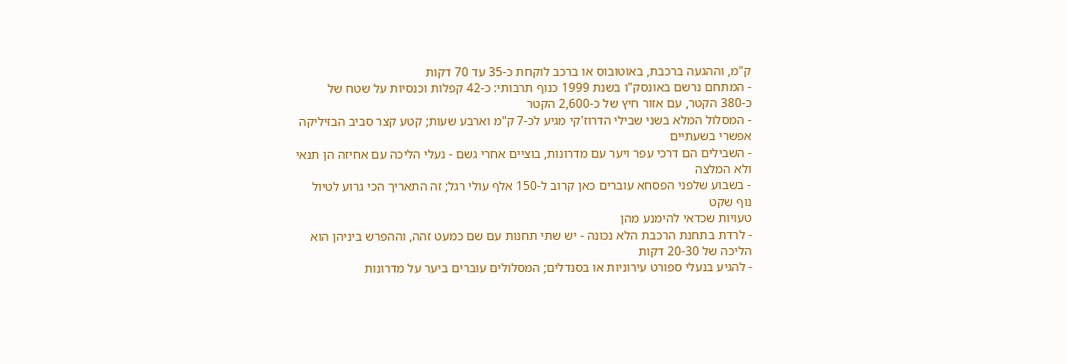ק"מ, וההגעה ברכבת, באוטובוס או ברכב לוקחת כ-35 עד 70 דקות
- המתחם נרשם באונסק"ו בשנת 1999 כנוף תרבותי: כ-42 קפלות וכנסיות על שטח של כ-380 הקטר, עם אזור חיץ של כ-2,600 הקטר
- המסלול המלא בשני שבילי הדרוז'קי מגיע לכ-7 ק"מ וארבע שעות; קטע קצר סביב הבזיליקה אפשרי בשעתיים
- השבילים הם דרכי עפר ויער עם מדרונות, בוציים אחרי גשם - נעלי הליכה עם אחיזה הן תנאי ולא המלצה
- בשבוע שלפני הפסחא עוברים כאן קרוב ל-150 אלף עולי רגל; זה התאריך הכי גרוע לטיול נוף שקט
טעויות שכדאי להימנע מהן
- לרדת בתחנת הרכבת הלא נכונה - יש שתי תחנות עם שם כמעט זהה, וההפרש ביניהן הוא הליכה של 20-30 דקות
- להגיע בנעלי ספורט עירוניות או בסנדלים; המסלולים עוברים ביער על מדרונות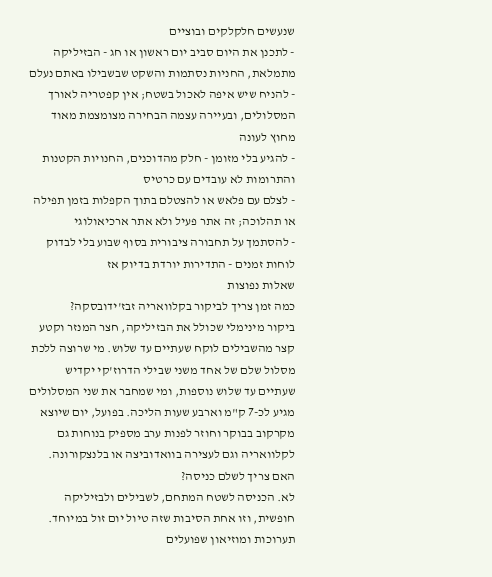שנעשים חלקלקים ובוציים
- לתכנן את היום סביב יום ראשון או חג - הבזיליקה מתמלאת, החניות נסתמות והשקט שבשבילו באתם נעלם
- להניח שיש איפה לאכול בשטח; אין קפטריה לאורך המסלולים, ובעיירה עצמה הבחירה מצומצמת מאוד מחוץ לעונה
- להגיע בלי מזומן - חלק מהדוכנים, החנויות הקטנות והתרומות לא עובדים עם כרטיס
- לצלם עם פלאש או להצטלם בתוך הקפלות בזמן תפילה או תהלוכה; זה אתר פעיל ולא אתר ארכיאולוגי
- להסתמך על תחבורה ציבורית בסוף שבוע בלי לבדוק לוחות זמנים - התדירות יורדת בדיוק אז
שאלות נפוצות
כמה זמן צריך לביקור בקלוואריה זבז'ידובסקה?
ביקור מינימלי שכולל את הבזיליקה, חצר המנזר וקטע קצר מהשבילים לוקח שעתיים עד שלוש. מי שרוצה ללכת מסלול שלם של אחד משני שבילי הדרוז'קי יקדיש שעתיים עד שלוש נוספות, ומי שמחבר את שני המסלולים מגיע לכ-7 ק"מ וארבע שעות הליכה. בפועל, יום שיוצא מקרקוב בבוקר וחוזר לפנות ערב מספיק בנוחות גם לקלוואריה וגם לעצירה בוואדוביצה או בלנצקורונה.
האם צריך לשלם כניסה?
לא. הכניסה לשטח המתחם, לשבילים ולבזיליקה חופשית, וזו אחת הסיבות שזה טיול יום זול במיוחד. תערוכות ומוזיאון שפועלים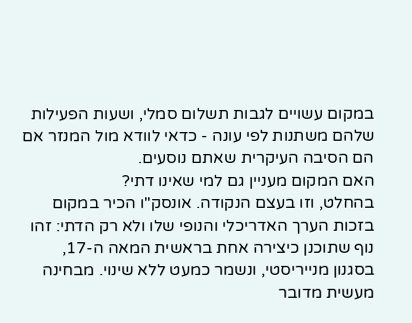במקום עשויים לגבות תשלום סמלי, ושעות הפעילות שלהם משתנות לפי עונה - כדאי לוודא מול המנזר אם הם הסיבה העיקרית שאתם נוסעים.
האם המקום מעניין גם למי שאינו דתי?
בהחלט, וזו בעצם הנקודה. אונסק"ו הכיר במקום בזכות הערך האדריכלי והנופי שלו ולא רק הדתי: זהו נוף שתוכנן כיצירה אחת בראשית המאה ה-17, בסגנון מנייריסטי, ונשמר כמעט ללא שינוי. מבחינה מעשית מדובר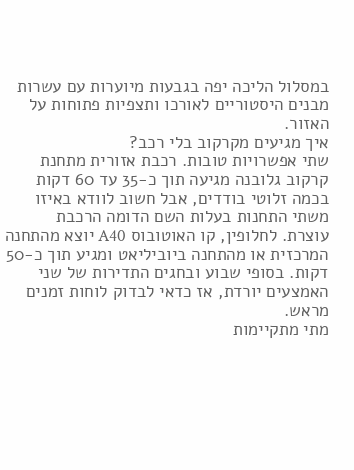במסלול הליכה יפה בגבעות מיוערות עם עשרות מבנים היסטוריים לאורכו ותצפיות פתוחות על האזור.
איך מגיעים מקרקוב בלי רכב?
שתי אפשרויות טובות. רכבת אזורית מתחנת קרקוב גלובנה מגיעה תוך כ-35 עד 60 דקות בכמה זלוטי בודדים, אבל חשוב לוודא באיזו משתי התחנות בעלות השם הדומה הרכבת עוצרת. לחלופין, קו האוטובוס A40 יוצא מהתחנה המרכזית או מהתחנה ביוביליאט ומגיע תוך כ-50 דקות. בסופי שבוע ובחגים התדירות של שני האמצעים יורדת, אז כדאי לבדוק לוחות זמנים מראש.
מתי מתקיימות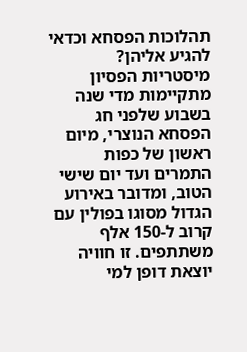תהלוכות הפסחא וכדאי להגיע אליהן?
מיסטריות הפסיון מתקיימות מדי שנה בשבוע שלפני חג הפסחא הנוצרי, מיום ראשון של כפות התמרים ועד יום שישי הטוב, ומדובר באירוע הגדול מסוגו בפולין עם קרוב ל-150 אלף משתתפים. זו חוויה יוצאת דופן למי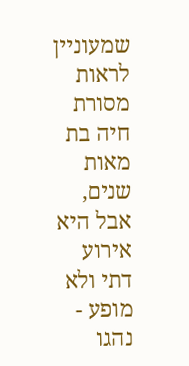שמעוניין לראות מסורת חיה בת מאות שנים, אבל היא אירוע דתי ולא מופע - נהגו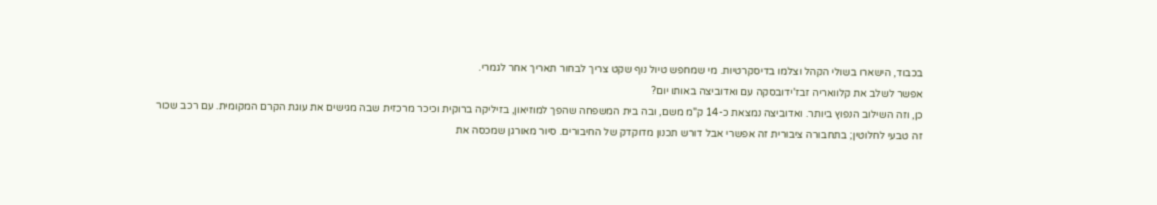בכבוד, הישארו בשולי הקהל וצלמו בדיסקרטיות. מי שמחפש טיול נוף שקט צריך לבחור תאריך אחר לגמרי.
אפשר לשלב את קלוואריה זבז'ידובסקה עם ואדוביצה באותו יום?
כן, וזה השילוב הנפוץ ביותר. ואדוביצה נמצאת כ-14 ק"מ משם, ובה בית המשפחה שהפך למוזיאון, בזיליקה ברוקית וכיכר מרכזית שבה מגישים את עוגת הקרם המקומית. עם רכב שכור זה טבעי לחלוטין; בתחבורה ציבורית זה אפשרי אבל דורש תכנון מדוקדק של החיבורים. סיור מאורגן שמכסה את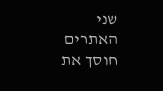שני האתרים חוסך את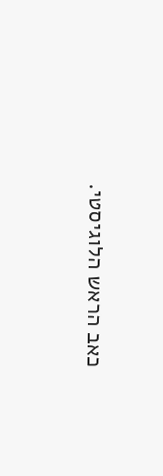כאב הראש הלוגיסטי.